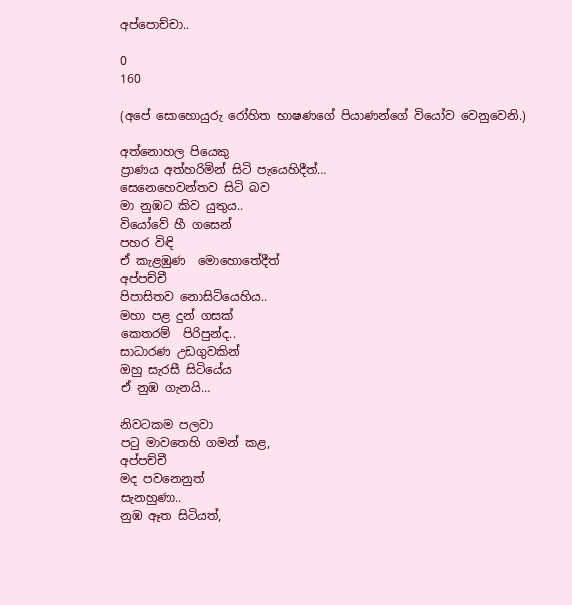අප්පොච්චා..

0
160

(අපේ සොහොයුරු රෝහිත භාෂණගේ පියාණන්ගේ වියෝව වෙනුවෙනි.)

අත්නොහල පියෙකු
ප්‍රාණය අත්හරිමින් සිටි පැයෙහිදීත්…
සෙනෙහෙවන්තව සිටි බව
මා නුඹට කිව යුතුය..
වියෝවේ හී ගසෙන්
පහර විඳි
ඒ කැළඹුණ  මොහොතේදීත්
අප්පච්චී
පිපාසිතව නොසිටියෙහිය..
මහා පළ දුන් ගසක්
කෙතරම්  පිරිපුන්ද..
සාධාරණ උඩගුවකින්
ඔහු සැරසී සිටියේය
ඒ නුඹ ගැනයි…

නිවටකම පලවා
පටු මාවතෙහි ගමන් කළ,
අප්පච්චී
මද පවනෙනුත්
සැනහුණා..
නුඹ ඈත සිටියත්,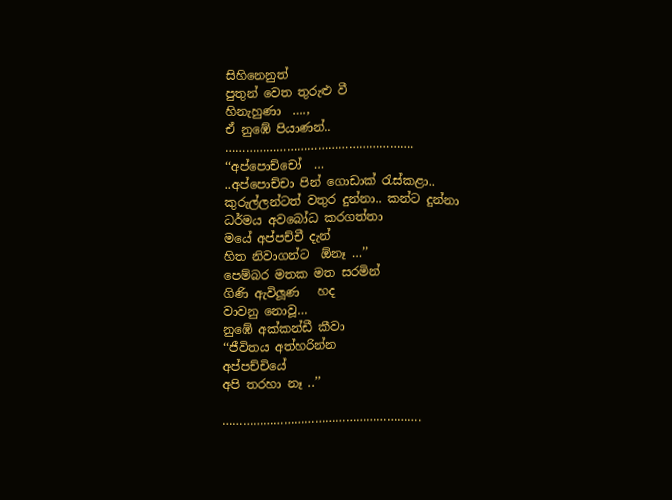සිහිනෙනුත්
පුතුන් වෙත තුරුළු වී
හිනැහුණා  ….,
ඒ නුඹේ පියාණන්..
……………………………………………….
‘‘අප්පොච්චෝ  …
..අප්පොච්චා පින් ගොඩාක් රැස්කළා..
කුරුල්ලන්ටත් වතුර දුන්නා.. කන්ට දුන්නා
ධර්මය අවබෝධ කරගත්තා
මයේ අප්පච්චී දැන්
හිත නිවාගන්ට  ඕනෑ …’’
පෙම්බර මතක මත සරමින්
ගිණි ඇවිලූණ   හද
වාවනු නොවූ…
නුඹේ අක්කන්ඩී කීවා
‘‘ජීවිතය අත්හරින්න
අප්පච්චියේ
අපි තරහා නෑ ..’’

………………………………………………….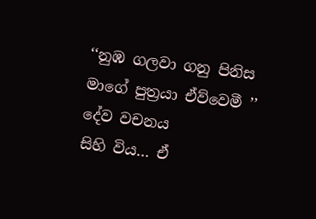‘‘නුඹ ගලවා ගනු පිනිස
මාගේ පුත්‍රයා ඒව්වෙමී ’’
දේව වචනය
සිහි විය… ඒ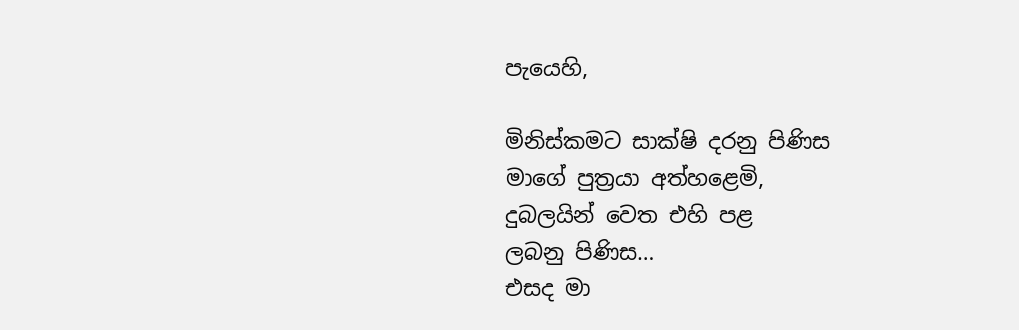පැයෙහි,

මිනිස්කමට සාක්ෂි දරනු පිණිස
මාගේ පුත්‍රයා අත්හළෙමි,
දුබලයින් වෙත එහි පළ
ලබනු පිණිස…
එසද මා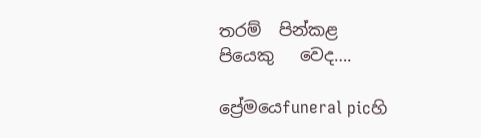තරම්  පින්කළ
පියෙකු   වෙද….

ප්‍රේමයෙfuneral picහි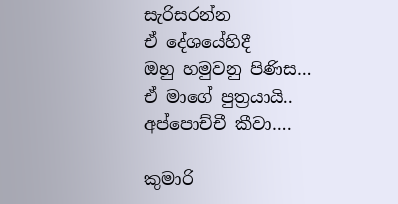සැරිසරන්න
ඒ දේශයේහිදී
ඔහු හමුවනු පිණිස…
ඒ මාගේ පුත්‍රයායි..
අප්පොච්චී කීවා….

කුමාරි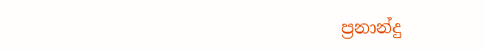ප්‍රනාන්දු